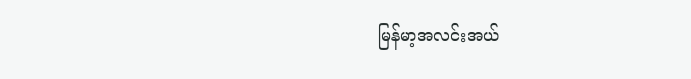မြန်မာ့အလင်းအယ်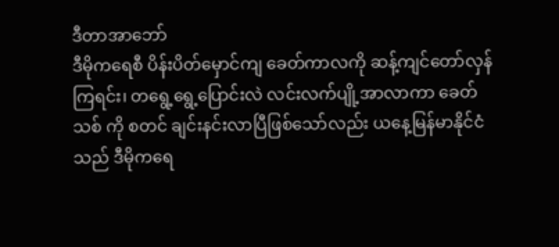ဒီတာအာဘော်
ဒီမိုကရေစီ ပိန်းပိတ်မှောင်ကျ ခေတ်ကာလကို ဆန့်ကျင်တော်လှန် ကြရင်း၊ တရွေ့ရွေ့ပြောင်းလဲ လင်းလက်ပျို့အာလာကာ ခေတ်သစ် ကို စတင် ချင်းနင်းလာပြီဖြစ်သော်လည်း ယနေ့မြန်မာနိုင်ငံသည် ဒီမိုကရေ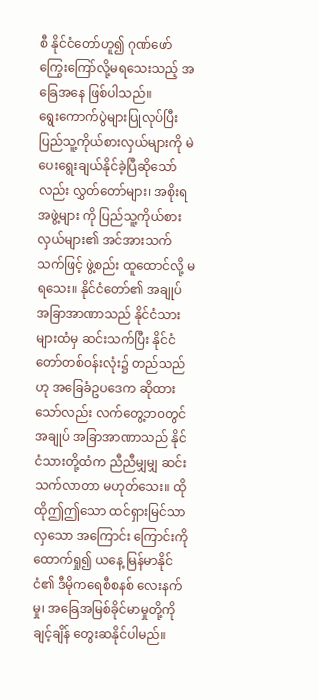စီ နိုင်ငံတော်ဟူ၍ ဂုဏ်ဖော် ကြွေးကြော်လို့မရသေးသည့် အခြေအနေ ဖြစ်ပါသည်။
ရွေးကောက်ပွဲများပြုလုပ်ပြီး ပြည်သူ့ကိုယ်စားလှယ်များကို မဲပေးရွေးချယ်နိုင်ခဲ့ပြီဆိုသော်လည်း လွှတ်တော်များ၊ အစိုးရအဖွဲ့များ ကို ပြည်သူ့ကိုယ်စားလှယ်များ၏ အင်အားသက်သက်ဖြင့် ဖွဲ့စည်း ထူထောင်လို့ မရသေး။ နိုင်ငံတော်၏ အချုပ်အခြာအာဏာသည် နိုင်ငံသားများထံမှ ဆင်းသက်ပြီး နိုင်ငံတော်တစ်ဝန်းလုံး၌ တည်သည် ဟု အခြေခံဥပဒေက ဆိုထားသော်လည်း လက်တွေ့ဘ၀တွင် အချုပ် အခြာအာဏာသည် နိုင်ငံသားတို့ထံက ညီညီမျှမျှ ဆင်းသက်လာတာ မဟုတ်သေး။ ထိုထိုဤဤသော ထင်ရှားမြင်သာလှသော အကြောင်း ကြောင်းကို ထောက်ရှု၍ ယနေ့ မြန်မာနိုင်ငံ၏ ဒီမိုကရေစီစနစ် လေးနက်မှု၊ အခြေအမြစ်ခိုင်မာမှုတို့ကို ချင့်ချိန် တွေးဆနိုင်ပါမည်။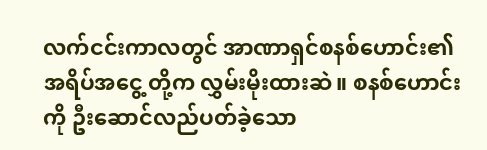လက်ငင်းကာလတွင် အာဏာရှင်စနစ်ဟောင်း၏ အရိပ်အငွေ့ တို့က လွှမ်းမိုးထားဆဲ။ စနစ်ဟောင်းကို ဦးဆောင်လည်ပတ်ခဲ့သော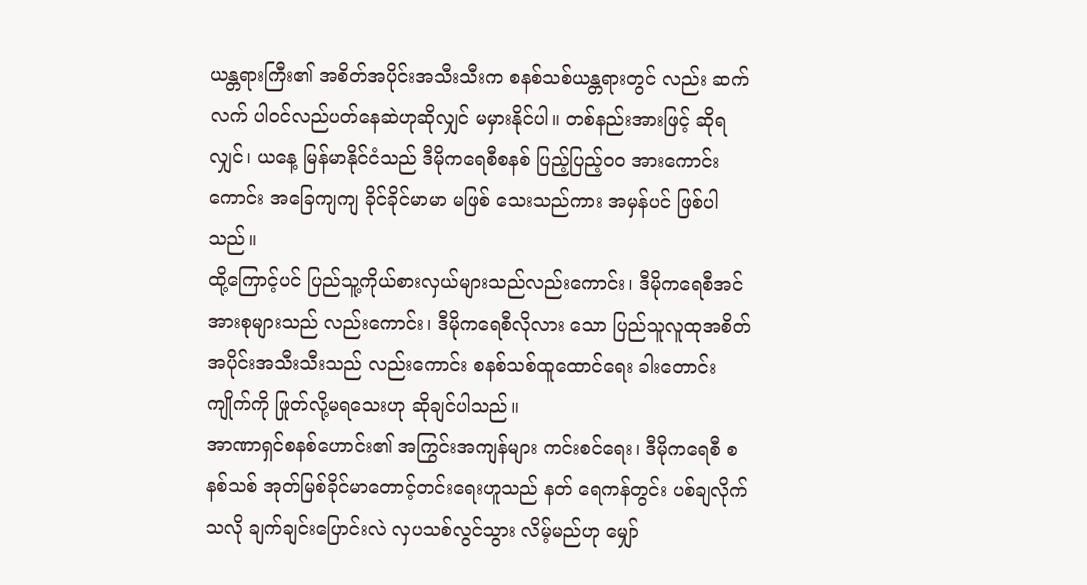ယန္တရားကြီး၏ အစိတ်အပိုင်းအသီးသီးက စနစ်သစ်ယန္တရားတွင် လည်း ဆက်လက် ပါဝင်လည်ပတ်နေဆဲဟုဆိုလျှင် မမှားနိုင်ပါ။ တစ်နည်းအားဖြင့် ဆိုရလျှင်၊ ယနေ့ မြန်မာနိုင်ငံသည် ဒီမိုကရေစီစနစ် ပြည့်ပြည့်၀၀ အားကောင်းကောင်း အခြေကျကျ ခိုင်ခိုင်မာမာ မဖြစ် သေးသည်ကား အမှန်ပင် ဖြစ်ပါသည်။
ထို့ကြောင့်ပင် ပြည်သူ့ကိုယ်စားလှယ်များသည်လည်းကောင်း၊ ဒီမိုကရေစီအင်အားစုများသည် လည်းကောင်း၊ ဒီမိုကရေစီလိုလား သော ပြည်သူလူထုအစိတ်အပိုင်းအသီးသီးသည် လည်းကောင်း စနစ်သစ်ထူထောင်ရေး ခါးတောင်းကျိုက်ကို ဖြုတ်လို့မရသေးဟု ဆိုချင်ပါသည်။
အာဏာရှင်စနစ်ဟောင်း၏ အကြွင်းအကျန်များ ကင်းစင်ရေး၊ ဒီမိုကရေစီ စနစ်သစ် အုတ်မြစ်ခိုင်မာတောင့်တင်းရေးဟူသည် နတ် ရေကန်တွင်း ပစ်ချလိုက်သလို ချက်ချင်းပြောင်းလဲ လှပသစ်လွင်သွား လိမ့်မည်ဟု မျှော်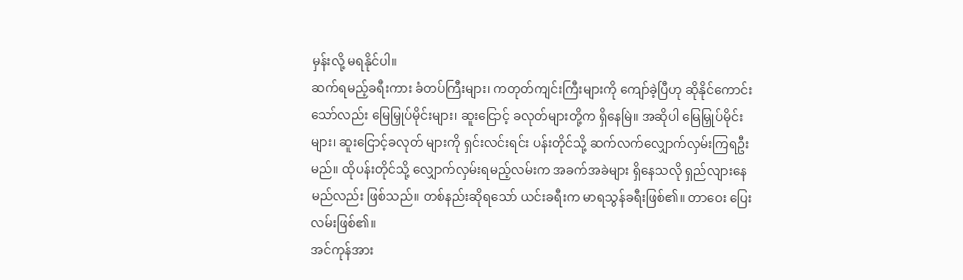မှန်းလို့ မရနိုင်ပါ။
ဆက်ရမည့်ခရီးကား ခံတပ်ကြီးများ၊ ကတုတ်ကျင်းကြီးများကို ကျော်ခဲ့ပြီဟု ဆိုနိုင်ကောင်းသော်လည်း မြေမြှုပ်မိုင်းများ၊ ဆူးငြောင့် ခလုတ်များတို့က ရှိနေမြဲ။ အဆိုပါ မြေမြှုပ်မိုင်းများ၊ ဆူးငြောင့်ခလုတ် များကို ရှင်းလင်းရင်း ပန်းတိုင်သို့ ဆက်လက်လျှောက်လှမ်းကြရဦး မည်။ ထိုပန်းတိုင်သို့ လျှောက်လှမ်းရမည့်လမ်းက အခက်အခဲများ ရှိနေသလို ရှည်လျားနေမည်လည်း ဖြစ်သည်။ တစ်နည်းဆိုရသော် ယင်းခရီးက မာရသွန်ခရီးဖြစ်၏။ တာဝေး ပြေးလမ်းဖြစ်၏။
အင်ကုန်အား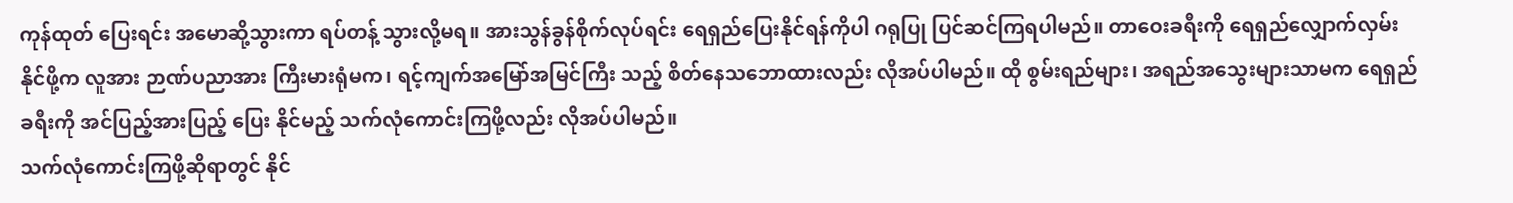ကုန်ထုတ် ပြေးရင်း အမောဆို့သွားကာ ရပ်တန့် သွားလို့မရ။ အားသွန်ခွန်စိုက်လုပ်ရင်း ရေရှည်ပြေးနိုင်ရန်ကိုပါ ဂရုပြု ပြင်ဆင်ကြရပါမည်။ တာဝေးခရီးကို ရေရှည်လျှောက်လှမ်းနိုင်ဖို့က လူအား ဉာဏ်ပညာအား ကြီးမားရုံမက၊ ရင့်ကျက်အမြော်အမြင်ကြီး သည့် စိတ်နေသဘောထားလည်း လိုအပ်ပါမည်။ ထို စွမ်းရည်များ၊ အရည်အသွေးများသာမက ရေရှည်ခရီးကို အင်ပြည့်အားပြည့် ပြေး နိုင်မည့် သက်လုံကောင်းကြဖို့လည်း လိုအပ်ပါမည်။
သက်လုံကောင်းကြဖို့ဆိုရာတွင် နိုင်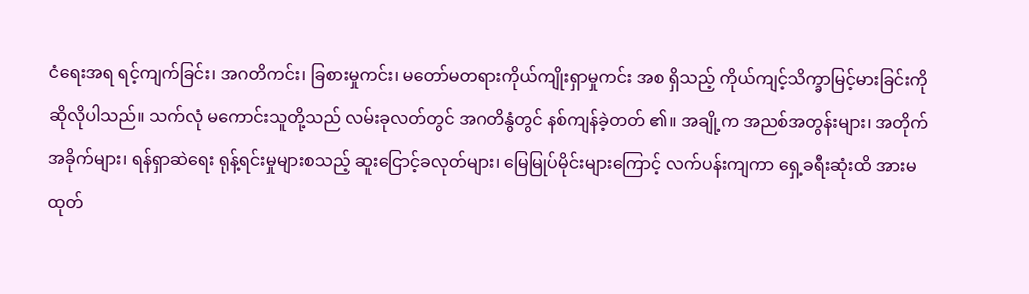ငံရေးအရ ရင့်ကျက်ခြင်း၊ အဂတိကင်း၊ ခြစားမှုကင်း၊ မတော်မတရားကိုယ်ကျိုးရှာမှုကင်း အစ ရှိသည့် ကိုယ်ကျင့်သိက္ခာမြင့်မားခြင်းကို ဆိုလိုပါသည်။ သက်လုံ မကောင်းသူတို့သည် လမ်းခုလတ်တွင် အဂတိနွံတွင် နစ်ကျန်ခဲ့တတ် ၏။ အချို့က အညစ်အတွန်းများ၊ အတိုက်အခိုက်များ၊ ရန်ရှာဆဲရေး ရုန့်ရင်းမှုများစသည့် ဆူးငြောင့်ခလုတ်များ၊ မြေမြုပ်မိုင်းများကြောင့် လက်ပန်းကျကာ ရှေ့ခရီးဆုံးထိ အားမထုတ်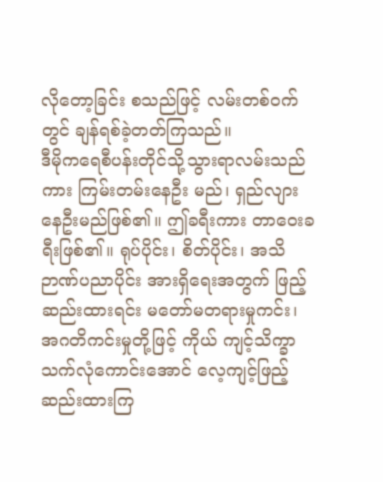လိုတော့ခြင်း စသည်ဖြင့် လမ်းတစ်ဝက်တွင် ချန်ရစ်ခဲ့တတ်ကြသည်။
ဒီမိုကရေစီပန်းတိုင်သို့သွားရာလမ်းသည်ကား ကြမ်းတမ်းနေဦး မည်၊ ရှည်လျားနေဦးမည်ဖြစ်၏။ ဤခရီးကား တာဝေးခရီးဖြစ်၏။ ရုပ်ပိုင်း၊ စိတ်ပိုင်း၊ အသိဉာဏ်ပညာပိုင်း အားရှိရေးအတွက် ဖြည့် ဆည်းထားရင်း မတော်မတရားမှုကင်း၊ အဂတိကင်းမှုတို့ဖြင့် ကိုယ် ကျင့်သိက္ခာ သက်လုံကောင်းအောင် လေ့ကျင့်ဖြည့်ဆည်းထားကြ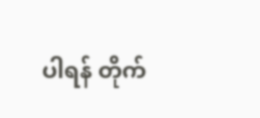ပါရန် တိုက်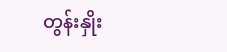တွန်းနှိုး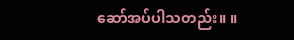ဆော်အပ်ပါသတည်း။ ။